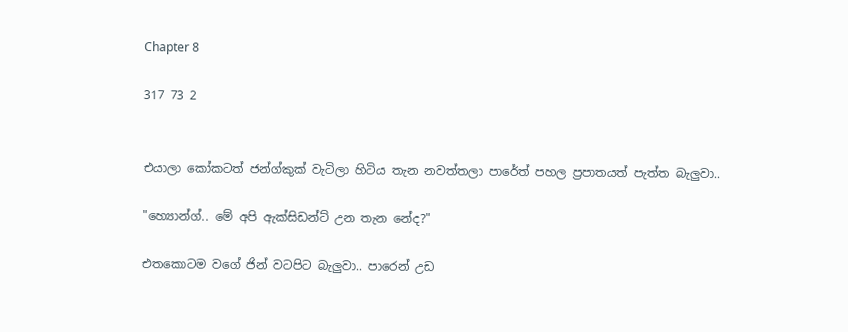Chapter 8

317 73 2


එයාලා කෝකටත් ජන්ග්කුක් වැටිලා හිටිය තැන නවත්තලා පාරේත් පහල ප්‍රපාතයත් පැත්ත බැලුවා..

"හ්‍යොන්ග්.. මේ අපි ඇක්සිඩන්ට් උන තැන නේද?"

එතකොටම වගේ ජින් වටපිට බැලුවා.. පාරෙන් උඩ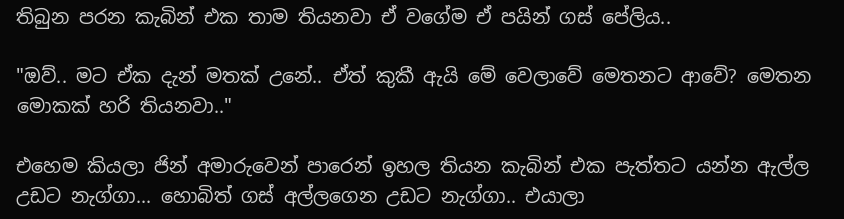තිබුන පරන කැබින් එක තාම තියනවා ඒ වගේම ඒ පයින් ගස් පේලිය..

"ඔව්.. මට ඒක දැන් මතක් උනේ.. ඒත් කුකී ඇයි මේ වෙලාවේ මෙතනට ආවේ? මෙතන මොකක් හරි තියනවා.."

එහෙම කියලා ජින් අමාරුවෙන් පාරෙන් ඉහල තියන කැබින් එක පැත්තට යන්න ඇල්ල උඩට නැග්ගා... හොබිත් ගස් අල්ලගෙන උඩට නැග්ගා.. එයාලා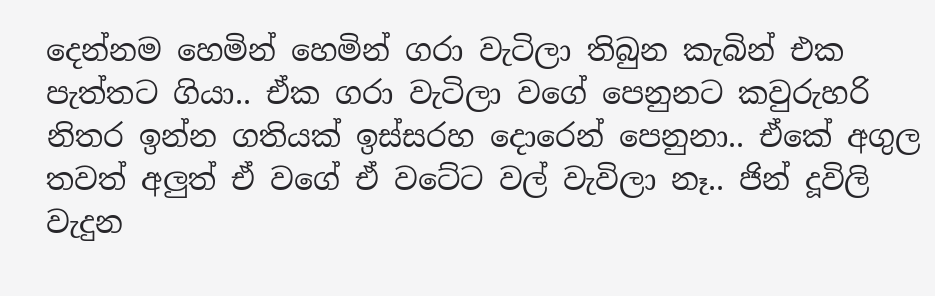දෙන්නම හෙමින් හෙමින් ගරා වැටිලා තිබුන කැබින් එක පැත්තට ගියා.. ඒක ගරා වැටිලා වගේ පෙනුනට කවුරුහරි නිතර ඉන්න ගතියක් ඉස්සරහ දොරෙන් පෙනුනා.. ඒකේ අගුල තවත් අලුත් ඒ වගේ ඒ වටේට වල් වැවිලා නෑ.. ජින් දූවිලි වැදුන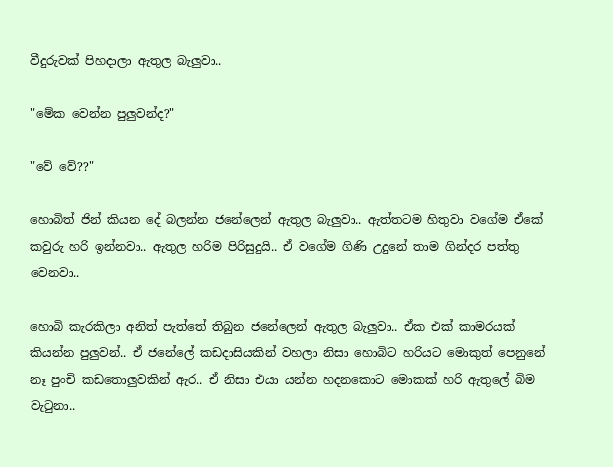වීදුරුවක් පිහදාලා ඇතුල බැලුවා..

"මේක වෙන්න පුලුවන්ද?"

"වේ වේ??"

හොබිත් ජින් කියන දේ බලන්න ජනේලෙන් ඇතුල බැලුවා.. ඇත්තටම හිතුවා වගේම ඒකේ කවුරු හරි ඉන්නවා.. ඇතුල හරිම පිරිසුදුයි.. ඒ වගේම ගිණි උදුනේ තාම ගින්දර පත්තු වෙනවා..

හොබි කැරකිලා අනිත් පැත්තේ තිබුන ජනේලෙන් ඇතුල බැලුවා.. ඒක එක් කාමරයක් කියන්න පුලුවන්.. ඒ ජනේලේ කඩදාසියකින් වහලා නිසා හොබිට හරියට මොකුත් පෙනුනේ නෑ පුංචි කඩතොලුවකින් ඇර.. ඒ නිසා එයා යන්න හදනකොට මොකක් හරි ඇතුලේ බිම වැටුනා..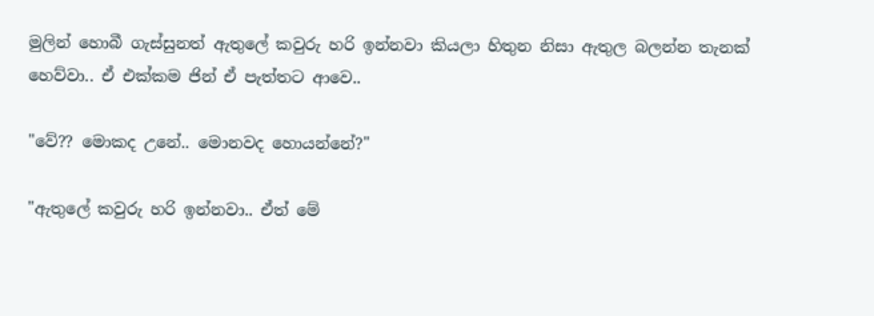මුලින් හොබී ගැස්සුනත් ඇතුලේ කවුරු හරි ඉන්නවා කියලා හිතුන නිසා ඇතුල බලන්න තැනක් හෙව්වා.. ඒ එක්කම ජින් ඒ පැත්තට ආවෙ..

"වේ?? මොකද උනේ.. මොනවද හොයන්නේ?"

"ඇතුලේ කවුරු හරි ඉන්නවා.. ඒත් මේ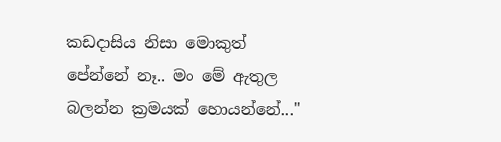කඩදාසිය නිසා මොකුත් පේන්නේ නෑ.. මං මේ ඇතුල බලන්න ක්‍රමයක් හොයන්නේ..."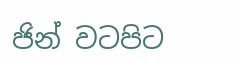ජින් වටපිට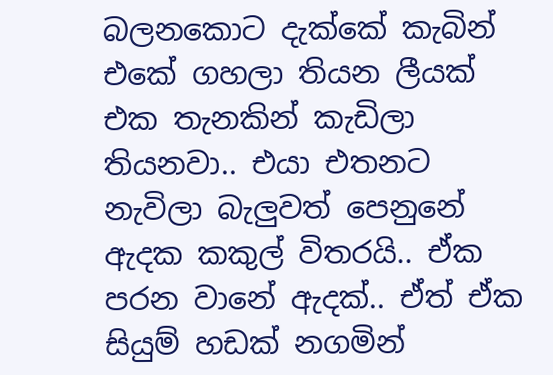බලනකොට දැක්කේ කැබින් එකේ ගහලා තියන ලීයක් එක තැනකින් කැඩිලා තියනවා.. එයා එතනට නැවිලා බැලුවත් පෙනුනේ ඇදක කකුල් විතරයි.. ඒක පරන වානේ ඇදක්.. ඒත් ඒක සියුම් හඩක් නගමින්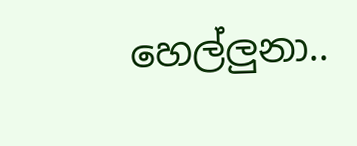හෙල්ලුනා..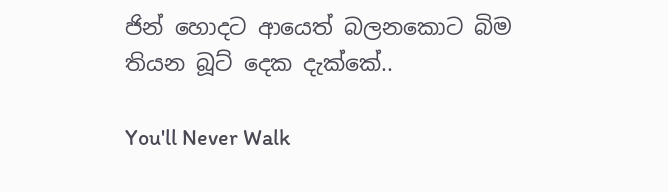ජින් හොදට ආයෙත් බලනකොට බිම තියන බූට් දෙක දැක්කේ..

You'll Never Walk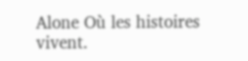Alone Où les histoires vivent.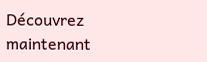Découvrez maintenant